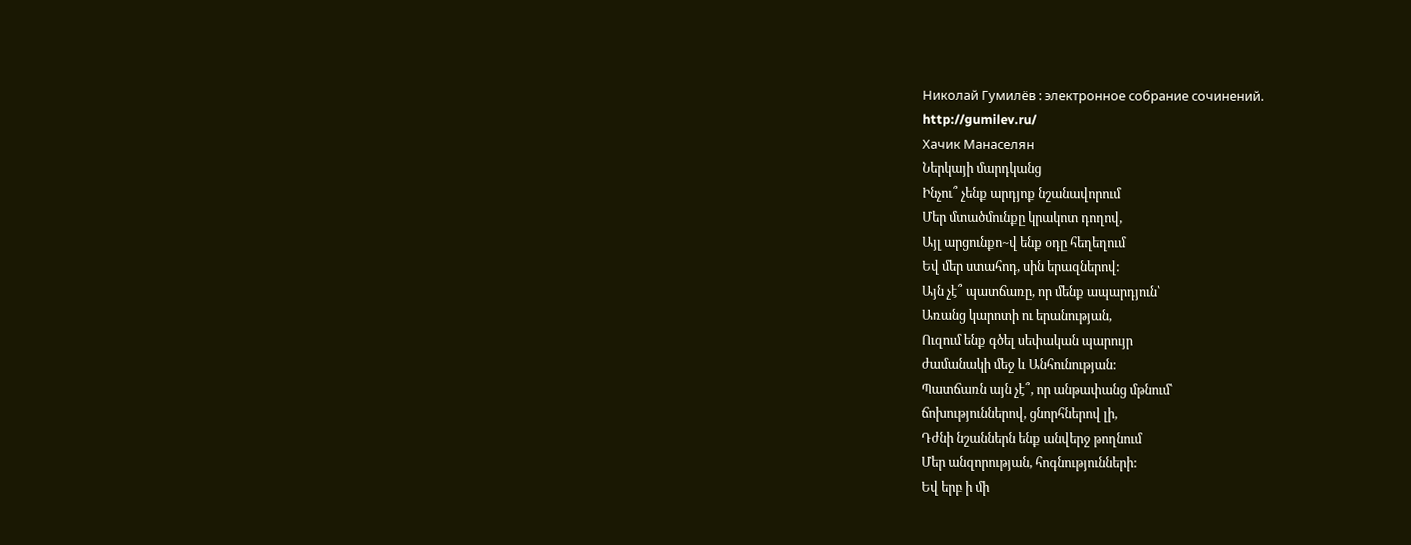Николай Гумилёв : электронное собрание сочинений.
http://gumilev.ru/
Хачик Манаселян
Ներկայի մարդկանց
Ինչու՞ չենք արդյոք նշանավորում
Մեր մտածմունքը կրակոտ դողով,
Այլ արցունքո~վ ենք օդը հեղեղում
Եվ մեր ստահոդ, սին երազներով:
Այն չէ՞ պատճառը, որ մենք ապարդյուն՝
Առանց կարոտի ու երանության,
Ուզում ենք գծել սեփական պարույր
ժամանակի մեջ և Անհունության:
Պատճառն այն չէ՞, որ անթափանց մթնում՝
ճոխություններով, ցնորհներով լի,
Դժնի նշաններն ենք անվերջ թողնում
Մեր անզորության, հոգնությունների:
Եվ երբ ի մի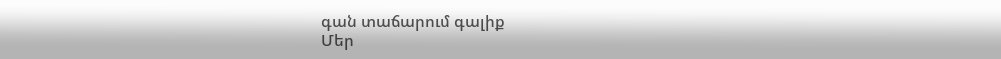գան տաճարում գալիք
Մեր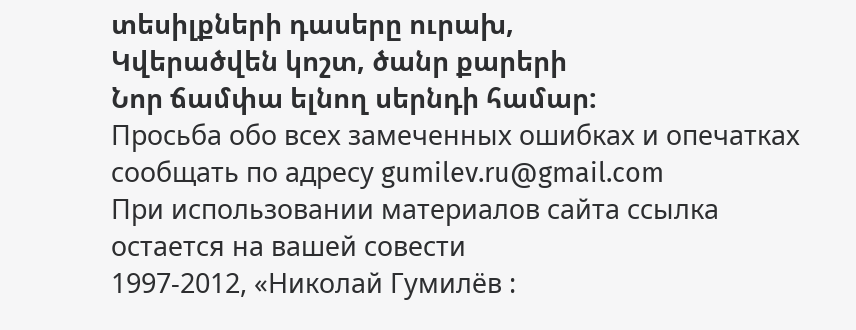տեսիլքների դասերը ուրախ,
Կվերածվեն կոշտ, ծանր քարերի
Նոր ճամփա ելնող սերնդի համար:
Просьба обо всех замеченных ошибках и опечатках сообщать по адресу gumilev.ru@gmail.com
При использовании материалов сайта ссылка остается на вашей совести
1997-2012, «Николай Гумилёв :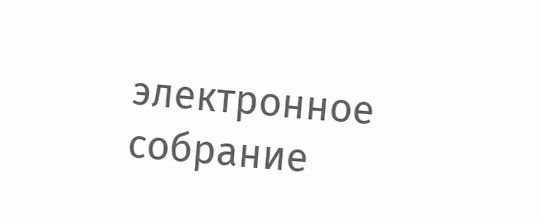электронное собрание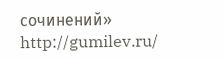сочинений»
http://gumilev.ru/